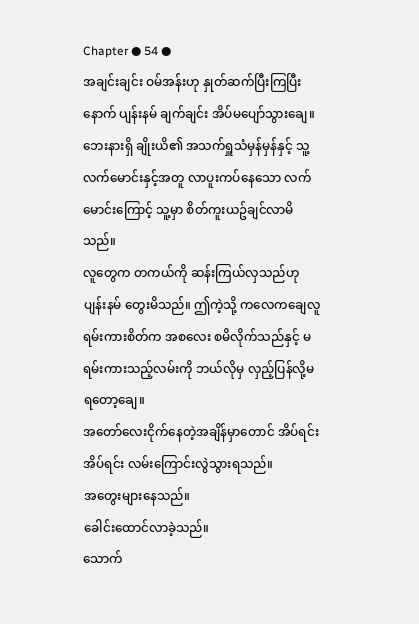Chapter ● 54 ●
အချင်းချင်း ဝမ်အန်းဟု နှုတ်ဆက်ပြီးကြပြီးနောက် ပျန်းနမ် ချက်ချင်း အိပ်မပျော်သွားချေ။
ဘေးနားရှိ ချိုးယိ၏ အသက်ရှူသံမှန်မှန်နှင့် သူ့လက်မောင်းနှင့်အတူ လာပူးကပ်နေသော လက်မောင်းကြောင့် သူ့မှာ စိတ်ကူးယဥ်ချင်လာမိသည်။
လူတွေက တကယ်ကို ဆန်းကြယ်လှသည်ဟု ပျန်းနမ် တွေးမိသည်။ ဤကဲ့သို့ ကလေကချေလူရမ်းကားစိတ်က အစလေး စမိလိုက်သည်နှင့် မရမ်းကားသည့်လမ်းကို ဘယ်လိုမှ လှည့်ပြန်လို့မရတော့ချေ။
အတော်လေးငိုက်နေတဲ့အချိန်မှာတောင် အိပ်ရင်းအိပ်ရင်း လမ်းကြောင်းလွဲသွားရသည်။
အတွေးများနေသည်။
ခေါင်းထောင်လာခဲ့သည်။
သောက်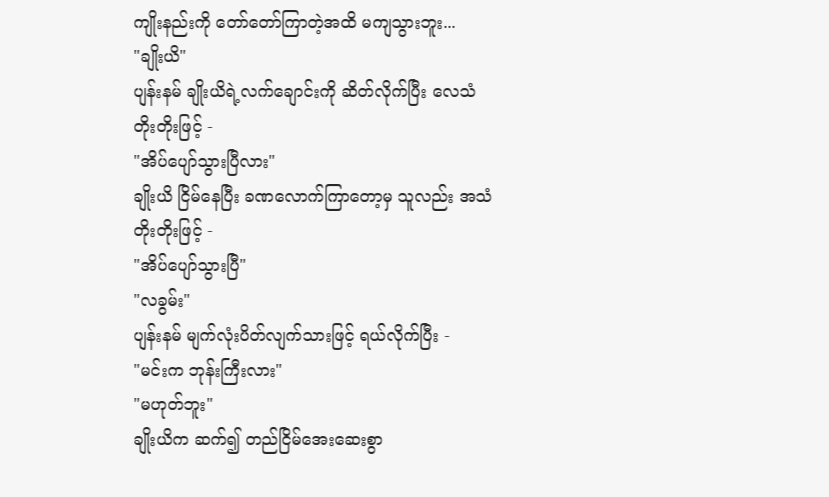ကျိုးနည်းကို တော်တော်ကြာတဲ့အထိ မကျသွားဘူး...
"ချိုးယိ"
ပျန်းနမ် ချိုးယိရဲ့လက်ချောင်းကို ဆိတ်လိုက်ပြီး လေသံတိုးတိုးဖြင့် -
"အိပ်ပျော်သွားပြီလား"
ချိုးယိ ငြိမ်နေပြီး ခဏလောက်ကြာတော့မှ သူလည်း အသံတိုးတိုးဖြင့် -
"အိပ်ပျော်သွားပြီ"
"လခွမ်း"
ပျန်းနမ် မျက်လုံးပိတ်လျက်သားဖြင့် ရယ်လိုက်ပြီး -
"မင်းက ဘုန်းကြီးလား"
"မဟုတ်ဘူး"
ချိုးယိက ဆက်၍ တည်ငြိမ်အေးဆေးစွာ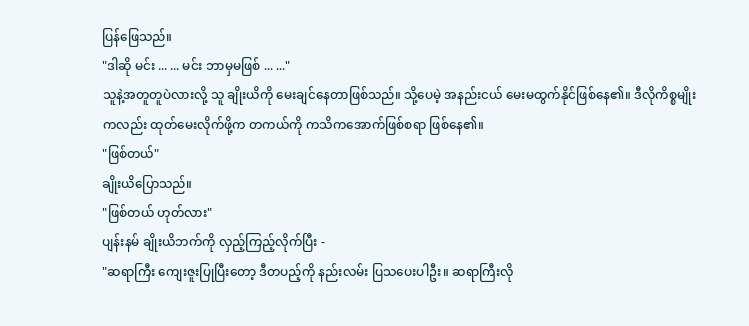ပြန်ဖြေသည်။
"ဒါဆို မင်း ... ... မင်း ဘာမှမဖြစ် ... ..."
သူနဲ့အတူတူပဲလားလို့ သူ ချိုးယိကို မေးချင်နေတာဖြစ်သည်။ သို့ပေမဲ့ အနည်းငယ် မေးမထွက်နိုင်ဖြစ်နေ၏။ ဒီလိုကိစ္စမျိုးကလည်း ထုတ်မေးလိုက်ဖို့က တကယ်ကို ကသိကအောက်ဖြစ်စရာ ဖြစ်နေ၏။
"ဖြစ်တယ်"
ချိုးယိပြောသည်။
"ဖြစ်တယ် ဟုတ်လား"
ပျန်းနမ် ချိုးယိဘက်ကို လှည့်ကြည့်လိုက်ပြီး -
"ဆရာကြီး ကျေးဇူးပြုပြီးတော့ ဒီတပည့်ကို နည်းလမ်း ပြသပေးပါဦး။ ဆရာကြီးလို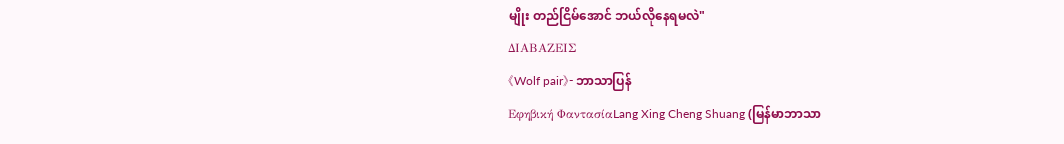မျိုး တည်ငြိမ်အောင် ဘယ်လိုနေရမလဲ"
ΔΙΑΒΑΖΕΙΣ
《Wolf pair》- ဘာသာပြန်
Εφηβική ΦαντασίαLang Xing Cheng Shuang (မြန်မာဘာသာ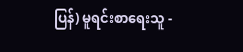ပြန်) မူရင်းစာရေးသူ -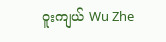ဝူးကျယ် Wu Zhe